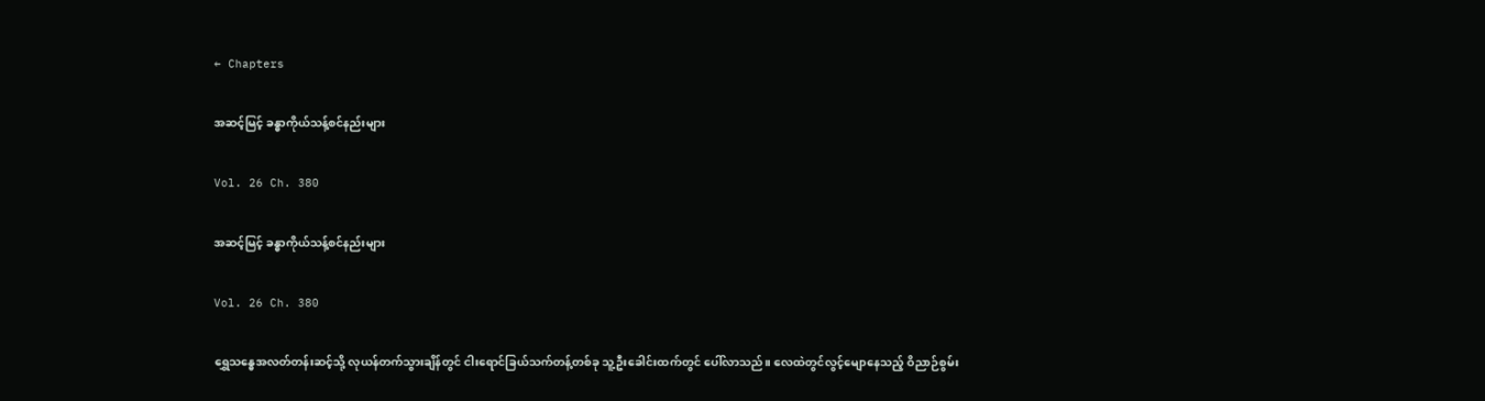← Chapters

အဆင့်မြင့် ခန္ဓာကိုယ်သန့်စင်နည်းများ

Vol. 26 Ch. 380

အဆင့်မြင့် ခန္ဓာကိုယ်သန့်စင်နည်းများ

Vol. 26 Ch. 380

ရွှေသန္ဓေအလတ်တန်းဆင့်သို့ လုယန်တက်သွားချိန်တွင် ငါးရောင်ခြယ်သက်တန့်တစ်ခု သူ့ဦးခေါင်းထက်တွင် ပေါ်လာသည်။ လေထဲတွင်လွင့်မျောနေသည့် ဝိညာဉ်စွမ်း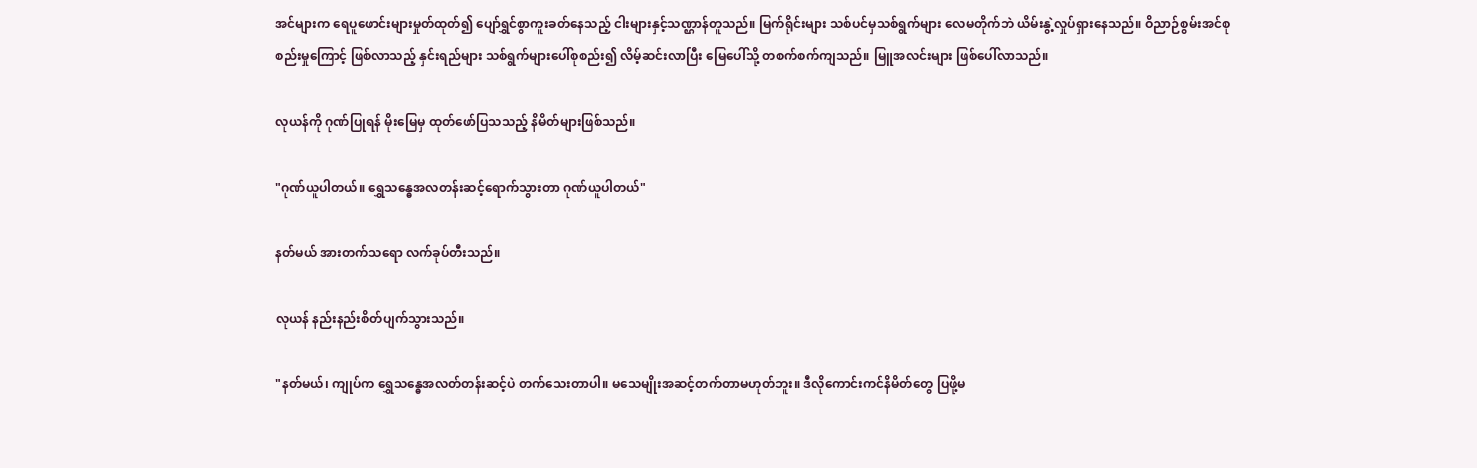အင်များက ‌ရေပူဖောင်းများမှုတ်ထုတ်၍ ပျော်ရွှင်စွာကူးခတ်နေသည့် ငါးများနှင့်သဏ္ဌာန်တူသည်။ မြက်ရိုင်းများ သစ်ပင်မှသစ်ရွက်များ လေမတိုက်ဘဲ ယိမ်းနွဲ့လှုပ်ရှားနေသည်။ ဝိညာဉ်စွမ်းအင်စုစည်းမှုကြောင့် ဖြစ်လာသည့် နှင်းရည်များ သစ်ရွက်များပေါ်စုစည်း၍ လိမ့်ဆင်းလာပြီး မြေပေါ်သို့ တစက်စက်ကျသည်။ မြူအလင်းများ ဖြစ်ပေါ်လာသည်။

လုယန်ကို ဂုဏ်ပြုရန် မိုးမြေမှ ထုတ်ဖော်ပြသသည့် နိမိတ်များဖြစ်သည်။

"ဂုဏ်ယူပါတယ်။ ရွှေသန္ဓေအလတန်းဆင့်ရောက်သွားတာ ဂုဏ်ယူပါတယ်"

နတ်မယ် အားတက်သရော လက်ခုပ်တီးသည်။

လုယန် နည်းနည်းစိတ်ပျက်သွားသည်။

"နတ်မယ်၊ ကျုပ်က ရွှေသန္ဓေအလတ်တန်းဆင့်ပဲ တက်သေးတာပါ။ မသေမျိုးအဆင့်တက်တာမဟုတ်ဘူး။ ဒီလိုကောင်းကင်နိမိတ်တွေ ပြဖို့မ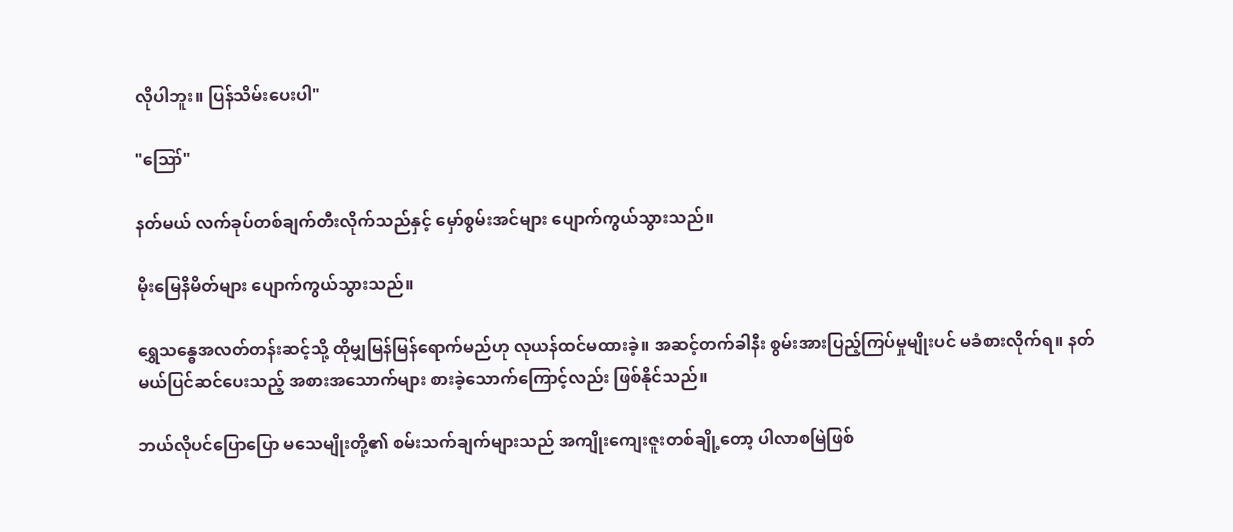လိုပါဘူး။ ပြန်သိမ်းပေးပါ"

"ဪ"

နတ်မယ် လက်ခုပ်တစ်ချက်တီးလိုက်သည်နှင့် မှော်စွမ်းအင်များ ပျောက်ကွယ်သွားသည်။

မိုးမြေနိမိတ်များ ပျောက်ကွယ်သွားသည်။

ရွှေသန္ဓေအလတ်တန်းဆင့်သို့ ထိုမျှမြန်မြန်ရောက်မည်ဟု လုယန်ထင်မထားခဲ့။ အဆင့်တက်ခါနီး စွမ်းအားပြည့်ကြပ်မှုမျိုးပင် မခံစားလိုက်ရ။ နတ်မယ်ပြင်ဆင်ပေးသည့် အစားအသောက်များ စားခဲ့သောက်ကြောင့်လည်း ဖြစ်နိုင်သည်။

ဘယ်လိုပင်ပြောပြော မသေမျိုးတို့၏ စမ်းသက်ချက်များသည် အကျိုးကျေးဇူးတစ်ချို့တော့ ပါလာစမြဲဖြစ်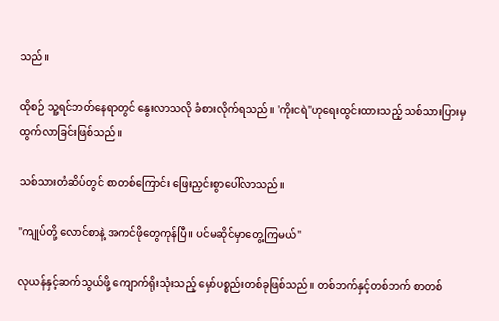သည်။

ထိုစဉ် သူ့ရင်ဘတ်နေရာတွင် နွေးလာသလို ခံစားလိုက်ရသည်။ 'ကိုးငရဲ"ဟုရေးထွင်းထားသည့် သစ်သားပြားမှ ထွက်လာခြင်းဖြစ်သည်။

သစ်သားတံဆိပ်တွင် စာတစ်ကြောင်း ဖြေးညှင်းစွာပေါ်လာသည်။

"ကျုပ်တို့ လောင်စာနဲ့ အကင်ဖိုတွေကုန်ပြီ။ ပင်မဆိုင်မှာတွေ့ကြမယ်"

လုယန်နှင့်ဆက်သွယ်ဖို့ ‌ကျောက်ရိုးသုံးသည့် မှော်ပစ္စည်းတစ်ခုဖြစ်သည်။ တစ်ဘက်နှင့်တစ်ဘက် စာတစ်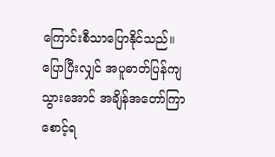ကြောင်းစီသာပြောနိုင်သည်။ ပြောပြီးလျှင် အပူဓာတ်ပြန်ကျသွားအောင် အချိန်အတော်ကြာစောင့်ရ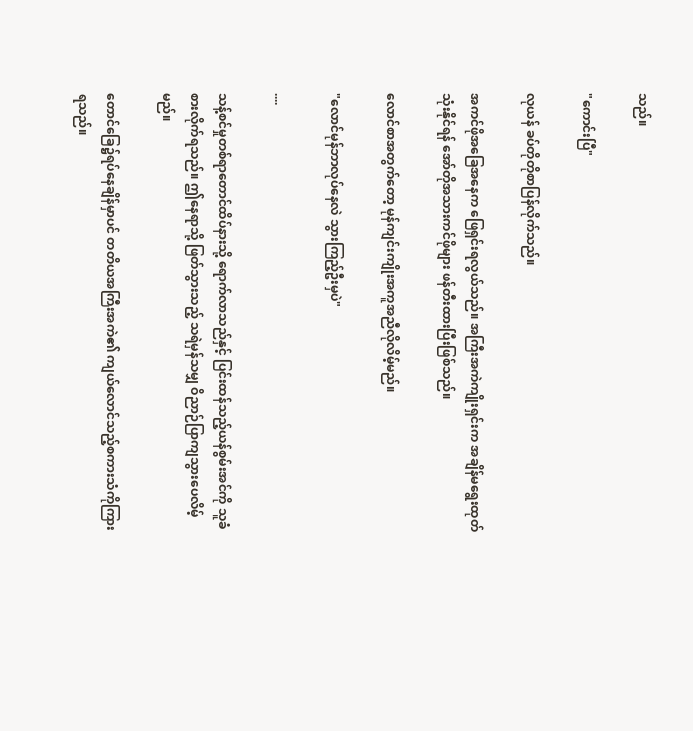သည်။

"ကောင်းပြီ"

လုယန် ခပ်တိုတိုစာပြန်လိုက်သည်။

အကင်ဖိုအခြေအနေက ဖြေရှင်းရလွယ်သည်။ အကြီးအကဲကျိုးရှင်းက အချိန်မရွေးထုတ်သုံးနိုင်ရန် အော်တိုအသားကင်ဖိုများ ဖန်တီးထားပြီးဖြစ်သည်။

လောင်စာအတွက်တော့ မုန်ကျင်းကျိုးအကူအညီလိုလိမ့်မည်။

"လောင်မုန်ဘာလုပ်နေလဲ သွားကြည့်ဦးမှပဲ"

....

သန့်စင်မှုတစ်ရာတောင်ထိပ်နားသို့ ရောက်လာသည်နှင့် ပြင်းထန်သည့်ယန်စွမ်းအင်ကို သူခံစားလိုက်ရသည်။ ဤနေရာသို့ ဖြတ်သွားသည့် သရဲမှန်သမျှ ဝိညာဉ်ပြာကျသွားပေလိမ့်မည်။

တောင်ခြေ၌ရပ်နေချိန်မှာပင် တတိယအကြီးအကဲ၏ ကျယ်လောင်သည့်စကားသံကိုကြားရသည်။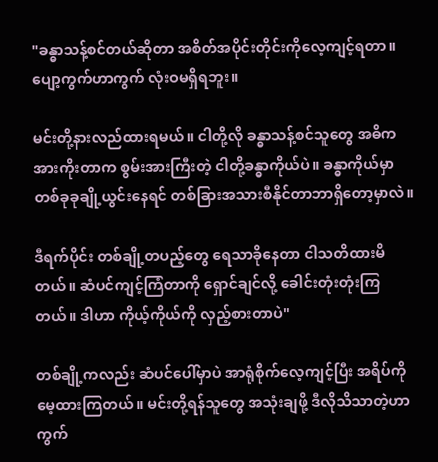"ခန္ဓာသန့်စင်တယ်ဆိုတာ အစိတ်အပိုင်းတိုင်းကိုလေ့ကျင့်ရတာ။ ပျော့ကွက်ဟာကွက် လုံးဝမရှိရဘူး။

မင်းတို့နားလည်ထားရမယ်။ ငါတို့လို ခန္ဓာသန့်စင်သူတွေ အဓိကအားကိုးတာက စွမ်းအားကြီးတဲ့ ငါတို့ခန္ဓာကိုယ်ပဲ။ ခန္ဓာကိုယ်မှာ တစ်ခုခုချို့ယွင်းနေရင် တစ်ခြားအသားစီနိုင်တာဘာရှိတော့မှာလဲ။

ဒီရက်ပိုင်း တစ်ချို့တပည့်တွေ ရေသာခိုနေတာ ငါသတိထားမိတယ်။ ဆံပင်ကျင့်ကြံတာကို ရှောင်ချင်လို့ ခေါင်းတုံးတုံးကြတယ်။ ဒါဟာ ကိုယ့်ကိုယ်ကို လှည့်စားတာပဲ"

တစ်ချို့ကလည်း ဆံပင်ပေါ်မှာပဲ အာရုံစိုက်လေ့ကျင့်ပြီး အရိပ်ကိုမေ့ထားကြတယ်။ မင်းတို့ရန်သူတွေ အသုံးချဖို့ ဒီလိုသိသာတဲ့ဟာကွက်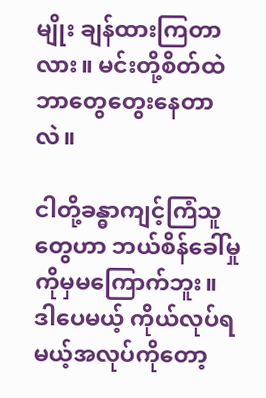မျိုး ချန်ထားကြတာလား။ မင်းတို့စိတ်ထဲ ဘာတွေတွေးနေတာလဲ။

ငါတို့ခန္ဓာကျင့်ကြံသူတွေဟာ ဘယ်စိန်ခေါ်မှုကိုမှမကြောက်ဘူး။ ဒါပေမယ့် ကိုယ်လုပ်ရမယ့်အလုပ်ကိုတော့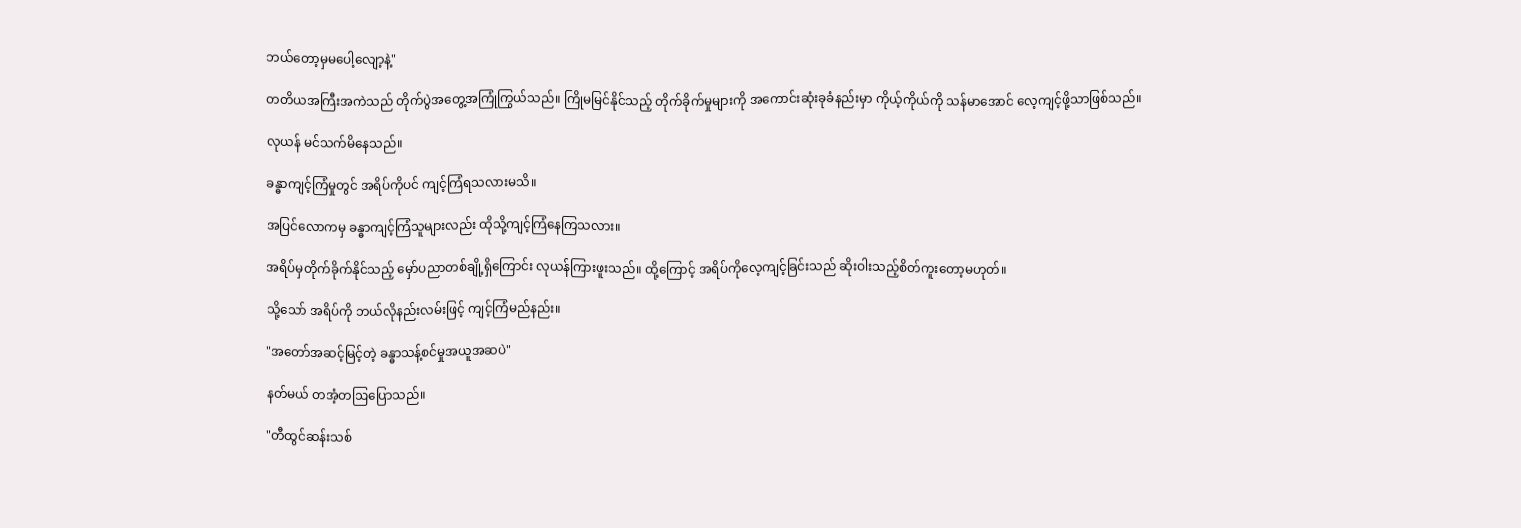ဘယ်တော့မှမပေါ့လျော့နဲ့"

တတိယအကြီးအကဲသည် တိုက်ပွဲအတွေ့အကြုံကြွယ်သည်။ ကြိုမမြင်နိုင်သည့် တိုက်ခိုက်မှုများကို အကောင်းဆုံးခုခံနည်းမှာ ကိုယ့်ကိုယ်ကို သန်မာအောင် လေ့ကျင့်ဖို့သာဖြစ်သည်။

လုယန် မင်သက်မိနေသည်။

ခန္ဓာကျင့်ကြံမှုတွင် အရိပ်ကိုပင် ကျင့်ကြံရသလားမသိ။

အပြင်လောကမှ ခန္ဓာကျင့်ကြံသူများလည်း ထိုသို့ကျင့်ကြံနေကြသလား။

အရိပ်မှတိုက်ခိုက်နိုင်သည့် မှော်ပညာတစ်ချို့ရှိကြောင်း လုယန်ကြားဖူးသည်။ ထို့ကြောင့် အရိပ်ကိုလေ့ကျင့်ခြင်းသည် ဆိုးဝါးသည့်စိတ်ကူးတော့မဟုတ်။

သို့သော် အရိပ်ကို ဘယ်လိုနည်းလမ်းဖြင့် ကျင့်ကြံမည်နည်း။

"အတော်အဆင့်မြင့်တဲ့ ခန္ဓာသန့်စင်မှုအယူအဆပဲ"

နတ်မယ် တအံ့တဩပြောသည်။

"တီထွင်ဆန်းသစ်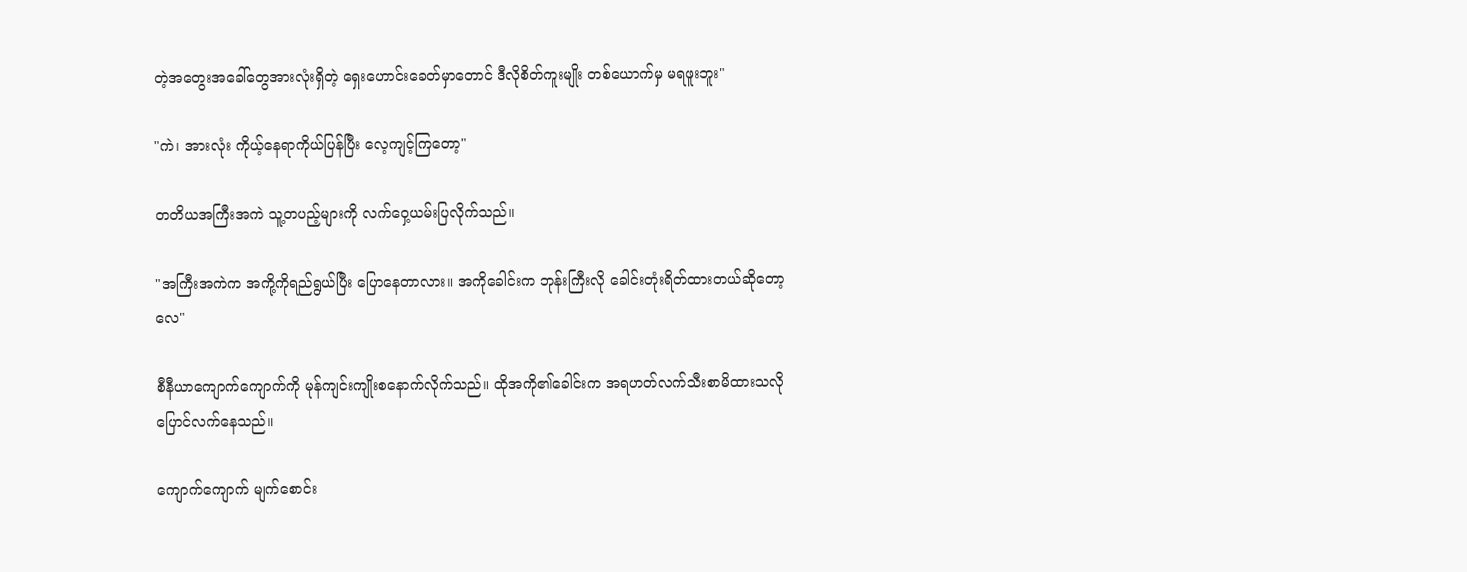တဲ့အတွေးအခေါ်တွေအားလုံးရှိတဲ့ ရှေးဟောင်းခေတ်မှာတောင် ဒီလိုစိတ်ကူးမျိုး တစ်ယောက်မှ မရဖူးဘူး"

"ကဲ၊ အားလုံး ကိုယ့်နေရာကိုယ်ပြန်ပြီး လေ့ကျင့်ကြတော့"

တတိယအကြီးအကဲ သူ့တပည့်များကို လက်ဝှေ့ယမ်းပြလိုက်သည်။

"အကြီးအကဲက အကို့ကိုရည်ရွယ်ပြီး ပြောနေတာလား။ အကိုခေါင်းက ဘုန်းကြီးလို ခေါင်းတုံးရိတ်ထားတယ်ဆိုတော့လေ"

စီနီယာကျောက်ကျောက်ကို မုန်ကျင်းကျိုးစနောက်လိုက်သည်။ ထိုအကို၏ခေါင်းက အရဟတ်လက်သီးစာမိထားသလို ပြောင်လက်နေသည်။

ကျောက်ကျောက် မျက်စောင်း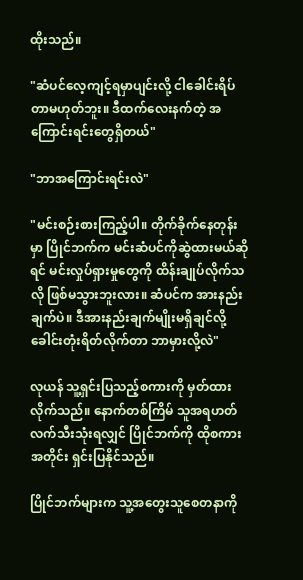ထိုးသည်။

"ဆံပင်လေ့ကျင့်ရမှာပျင်းလို့ ငါခေါင်းရိပ်တာမဟုတ်ဘူး။ ဒီထက်လေးနက်တဲ့ အကြောင်းရင်းတွေရှိတယ်"

"ဘာအကြောင်းရင်းလဲ"

"မင်းစဉ်းစားကြည့်ပါ။ တိုက်ခိုက်နေတုန်းမှာ ပြိုင်ဘက်က မင်းဆံပင်ကိုဆွဲထားမယ်ဆိုရင် မင်းလှုပ်ရှားမှုတွေကို ထိန်းချုပ်လိုက်သလို ဖြစ်မသွားဘူးလား။ ဆံပင်က အားနည်းချက်ပဲ။ ဒီအားနည်းချက်မျိုးမရှိချင်လို့ ခေါင်းတုံးရိတ်လိုက်တာ ဘာမှားလို့လဲ"

လုယန် သူ့ရှင်းပြသည့်စကားကို မှတ်ထားလိုက်သည်။ နောက်တစ်ကြိမ် သူအရဟတ်လက်သီးသုံးရလျှင် ပြိုင်ဘက်ကို ထိုစကားအတိုင်း ရှင်းပြနိုင်သည်။

ပြိုင်ဘက်များက သူ့အတွေးသူစေတနာကို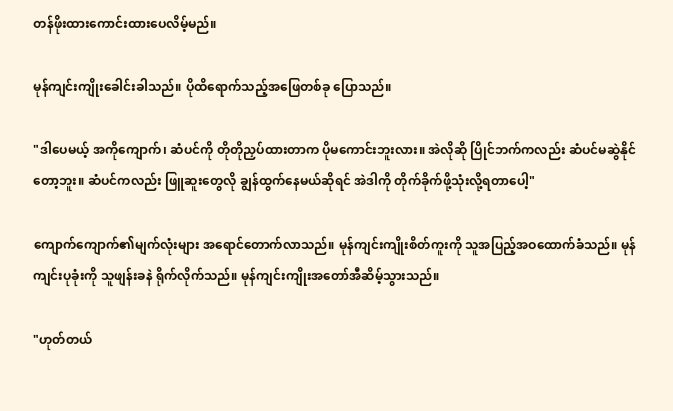တန်ဖိုးထားကောင်းထားပေလိမ့်မည်။

မုန်ကျင်းကျိုးခေါင်းခါသည်။ ပိုထိရောက်သည့်အဖြေတစ်ခု ပြောသည်။

"ဒါပေမယ့် အကိုကျောက်၊ ဆံပင်ကို တိုတိုညှပ်ထားတာက ပိုမကောင်းဘူးလား။ အဲလိုဆို ပြိုင်ဘက်ကလည်း ဆံပင်မဆွဲနိုင်တော့ဘူး။ ဆံပင်ကလည်း ဖြူဆူးတွေလို ချွန်ထွက်နေမယ်ဆိုရင် အဲဒါကို တိုက်ခိုက်ဖို့သုံးလို့ရတာပေါ့"

ကျောက်ကျောက်၏မျက်လုံးများ အရောင်တောက်လာသည်။ မုန်ကျင်းကျိုးစိတ်ကူးကို သူအပြည့်အဝထောက်ခံသည်။ မုန်ကျင်းပုခုံးကို သူဖျန်းခနဲ ရိုက်လိုက်သည်။ မုန်ကျင်းကျိုးအတော်အီဆိမ့်သွားသည်။

"ဟုတ်တယ်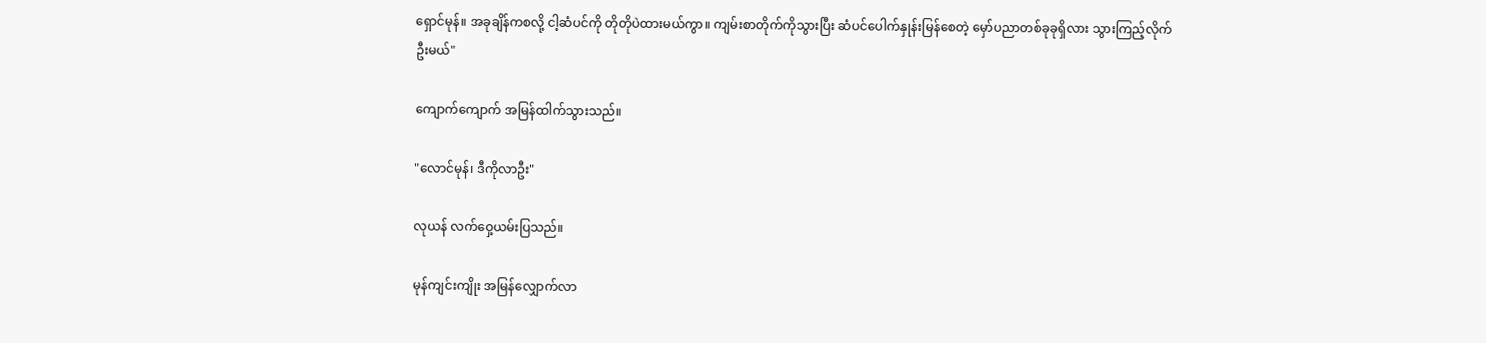ရှောင်မုန်။ အခုချိန်ကစလို့ ငါ့ဆံပင်ကို တိုတိုပဲထားမယ်ကွာ။ ကျမ်းစာတိုက်ကိုသွားပြီး ဆံပင်ပေါက်နှုန်းမြန်စေတဲ့ မှော်ပညာတစ်ခုခုရှိလား သွားကြည့်လိုက်ဦးမယ်"

ကျောက်ကျောက် အမြန်ထါက်သွားသည်။

"လောင်မုန်၊ ဒီကိုလာဦး"

လုယန် လက်ဝှေ့ယမ်းပြသည်။

မုန်ကျင်းကျိုး အမြန်လျှောက်လာ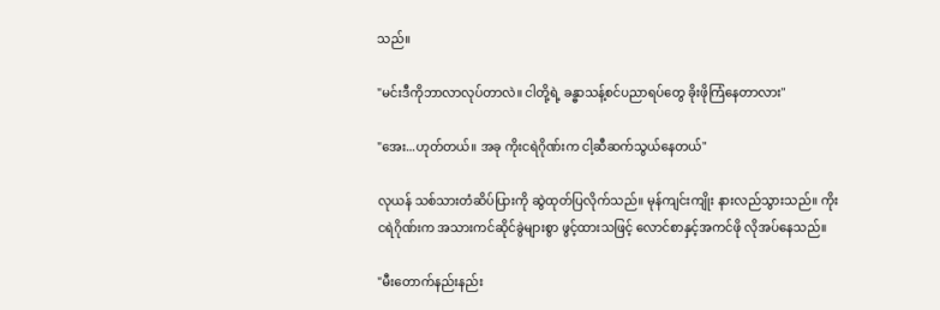သည်။

"မင်းဒီကိုဘာလာလုပ်တာလဲ။ ငါတို့ရဲ့ ခန္ဓာသန့်စင်ပညာရပ်တွေ ခိုးဖိုကြံနေတာလား"

"အေး...ဟုတ်တယ်။ အခု ကိုးငရဲဂိုဏ်းက ငါ့ဆီဆက်သွယ်နေတယ်"

လုယန် သစ်သားတံဆိပ်ပြားကို ဆွဲထုတ်ပြလိုက်သည်။ မုန်ကျင်းကျိုး နားလည်သွားသည်။ ကိုးငရဲဂိုဏ်းက အသားကင်ဆိုင်ခွဲများစွာ ဖွင့်ထားသဖြင့် လောင်စာနှင့်အကင်ဖို လိုအပ်နေသည်။

"မီးတောက်နည်းနည်း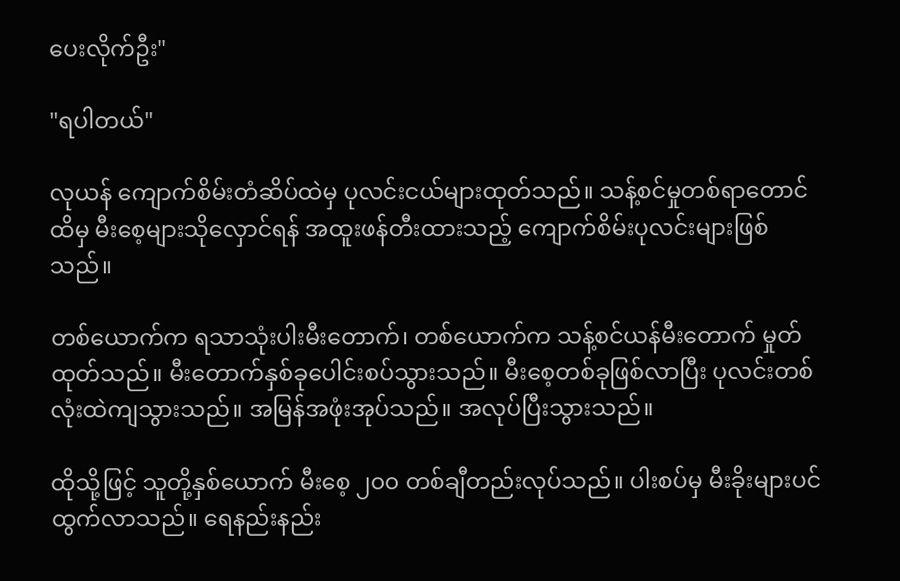ပေးလိုက်ဦး"

"ရပါတယ်"

လုယန် ကျောက်စိမ်းတံဆိပ်ထဲမှ ပုလင်းငယ်များထုတ်သည်။ သန့်စင်မှုတစ်ရာတောင်ထိမှ မီးစေ့များသိုလှောင်ရန် အထူးဖန်တီးထားသည့် ကျောက်စိမ်းပုလင်းများဖြစ်သည်။

တစ်ယောက်က ရသာသုံးပါးမီးတောက်၊ တစ်ယောက်က သန့်စင်ယန်မီးတောက် မှုတ်ထုတ်သည်။ မီးတောက်နှစ်ခုပေါင်းစပ်သွားသည်။ မီးစေ့တစ်ခုဖြစ်လာပြီး ပုလင်းတစ်လုံးထဲကျသွားသည်။ အမြန်အဖုံးအုပ်သည်။ အလုပ်ပြီးသွားသည်။

ထိုသို့ဖြင့် သူတို့နှစ်ယောက် မီးစေ့ ၂၀၀ တစ်ချီတည်းလုပ်သည်။ ပါးစပ်မှ မီးခိုးများပင်ထွက်လာသည်။ ရေနည်းနည်း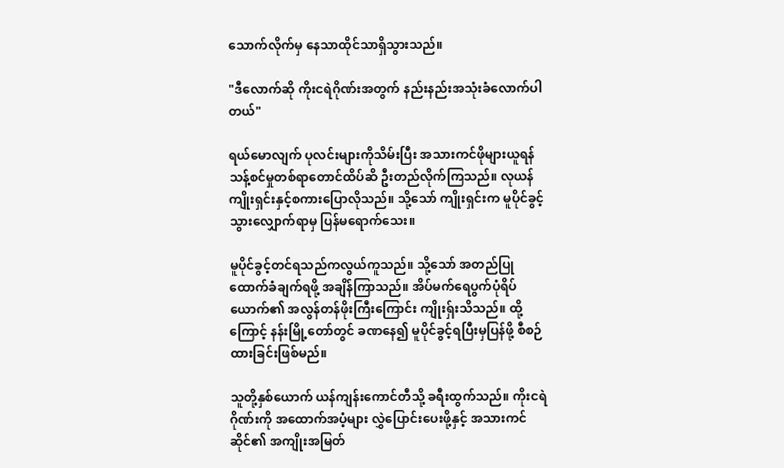သောက်လိုက်မှ နေသာထိုင်သာရှိသွားသည်။

"ဒီလောက်ဆို ကိုးငရဲဂိုဏ်းအတွက် နည်းနည်းအသုံးခံလောက်ပါတယ်"

ရယ်မောလျက် ပုလင်းများကိုသိမ်းပြီး အသားကင်ဖိုများယူရန် သန့်စင်မှုတစ်ရာတောင်ထိပ်ဆိ ဦးတည်လိုက်ကြသည်။ လုယန် ကျိုးရှင်းနှင့်စကားပြောလိုသည်။ သို့သော် ကျိုးရှင်းက မူပိုင်ခွင့်သွားလျှောက်ရာမှ ပြန်မရောက်သေး။

မူပိုင်ခွင့်တင်ရသည်ကလွယ်ကူသည်။ သို့သော် အတည်ပြုထောက်ခံချက်ရဖို့ အချိန်ကြာသည်။ အိပ်မက်ရေပွက်ပုံရိပ်ယောက်၏ အလွန်တန်ဖိုးကြီးကြောင်း ကျိုးရှ်းသိသည်။ ထို့ကြောင့် နန်းမြို့တော်တွင် ခဏနေ၍ မူပိုင်ခွင့်ရပြီးမှပြန်ဖို့ စီစဉ်ထားခြင်းဖြစ်မည်။

သူတို့နှစ်ယောက် ယန်ကျန်းကောင်တီသို့ ခရီးထွက်သည်။ ကိုးငရဲဂိုဏ်းကို အထောက်အပံ့များ လွှဲပြောင်းပေးဖို့နှင့် အသားကင်ဆိုင်၏ အကျိုးအမြတ်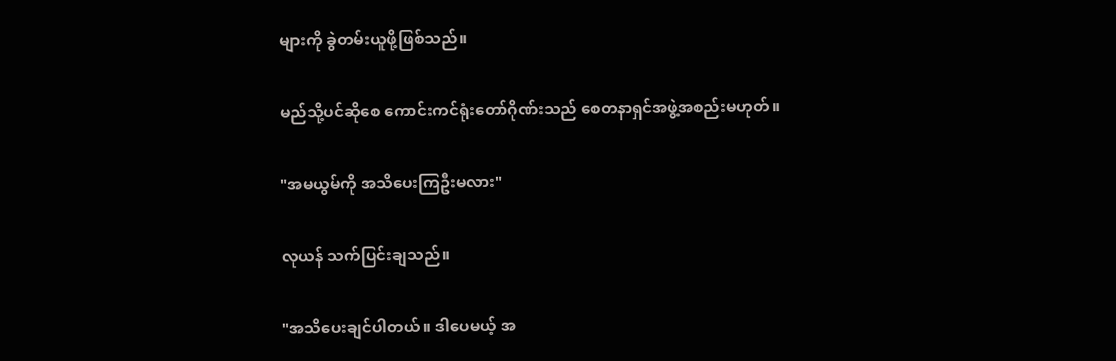များကို ခွဲတမ်းယူဖို့ဖြစ်သည်။

မည်သို့ပင်ဆိုစေ ကောင်းကင်ရုံးတော်ဂိုဏ်းသည် စေတနာရှင်အဖွဲ့အစည်းမဟုတ်။

"အမယွမ်ကို အသိပေးကြဦးမလား"

လုယန် သက်ပြင်းချသည်။

"အသိပေးချင်ပါတယ်။ ဒါပေမယ့် အ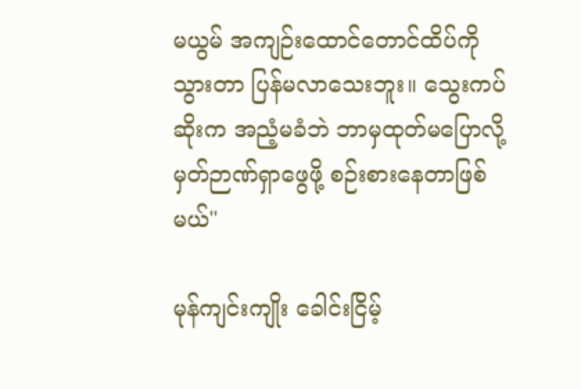မယွမ် အကျဉ်းထောင်တောင်ထိပ်ကိုသွားတာ ပြန်မလာသေးဘူး။ သွေးကပ်ဆိုးက အညံ့မခံဘဲ ဘာမှထုတ်မပြောလို့ မှတ်ဉာဏ်ရှာဖွေဖို့ စဉ်းစားနေတာဖြစ်မယ်"

မုန်ကျင်းကျိုး ခေါင်းငြိမ့်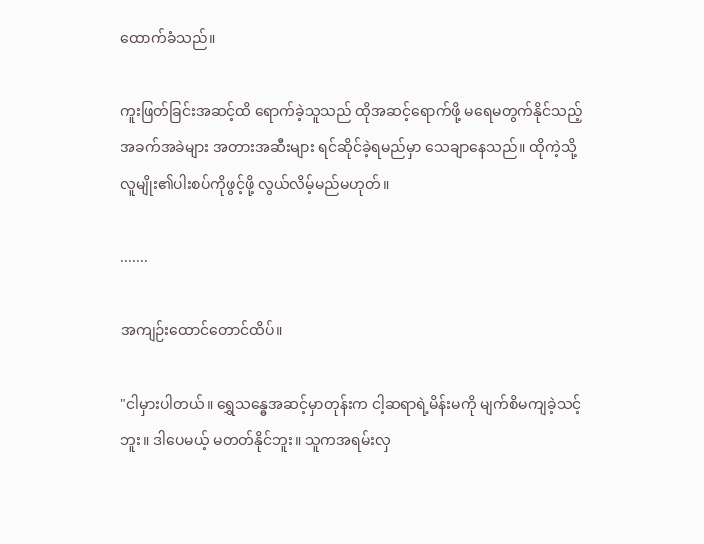ထောက်ခံသည်။

ကူးဖြတ်ခြင်းအဆင့်ထိ ရောက်ခဲ့သူသည် ထိုအဆင့်ရောက်ဖို့ မရေမတွက်နိုင်သည့် အခက်အခဲများ အတားအဆီးများ ရင်ဆိုင်ခဲ့ရမည်မှာ သေချာနေသည်။ ထိုကဲ့သို့လူမျိုး၏ပါးစပ်ကိုဖွင့်ဖို့ လွယ်လိမ့်မည်မဟုတ်။

.......

အကျဉ်းထောင်တောင်ထိပ်။

"ငါမှားပါတယ်။ ရွှေသန္ဓေအဆင့်မှာတုန်းက ငါ့ဆရာရဲ့မိန်းမကို မျက်စိမကျခဲ့သင့်ဘူး။ ဒါပေမယ့် မတတ်နိုင်ဘူး။ သူကအရမ်းလှ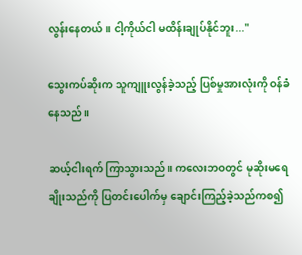လွန်းနေတယ်။ ငါ့ကိုယ်ငါ မထိန်းချုပ်နိုင်ဘူး..."

သွေးကပ်ဆိုးက သူကျူးလွန်ခဲ့သည့် ပြစ်မှုအားလုံးကို ဝန်ခံနေသည်။

ဆယ့်ငါးရက် ကြာသွားသည်။ ကလေးဘဝတွင် မုဆိုးမရေချိုးသည်ကို ပြတင်းပေါက်မှ ချောင်းကြည့်ခဲ့သည်ကစ၍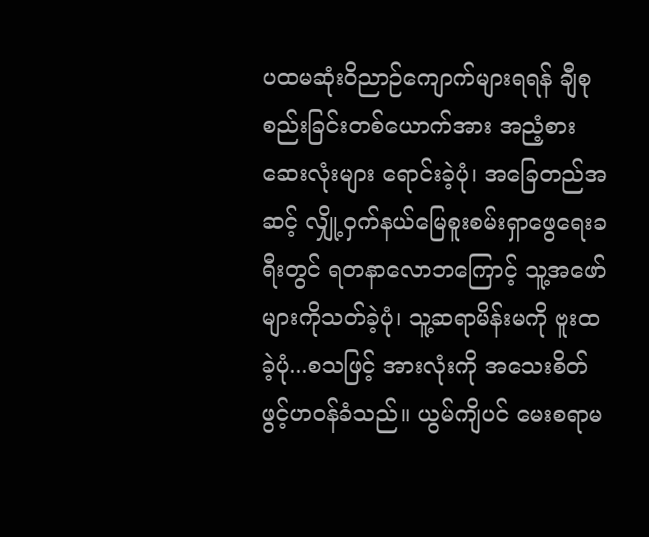ပထမဆုံးဝိညာဉ်ကျောက်များရရန် ချီစုစည်းခြင်းတစ်ယောက်အား အညံ့စားဆေးလုံးများ ရောင်းခဲ့ပုံ၊ အခြေတည်အဆင့် လျှို့ဝှက်နယ်မြေစူးစမ်းရှာဖွေရေးခရီးတွင် ရတနာလောဘကြောင့် သူ့အဖော်များကိုသတ်ခဲ့ပုံ၊ သူ့ဆရာမိန်းမကို ဗူးထခဲ့ပုံ...စသဖြင့် အားလုံးကို အသေးစိတ်ဖွင့်ဟဝန်ခံသည်။ ယွမ်ကျိပင် မေးစရာမ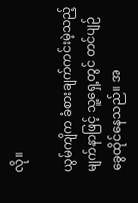လို။

ယွမ်ကျိက ခံစားချက်ကင်းမဲ့သည့်မျက်နာဖြင့် သူ့ရှေ့တွင် တင်ပျဉ်ခွေထိုင်နေသည်။ အ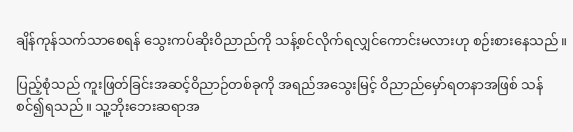ချိန်ကုန်သက်သာစေရန် သွေးကပ်ဆိုးဝိညာည်ကို သန့်စင်လိုက်ရလျှင်ကောင်းမလားဟု စဉ်းစားနေသည်။

ပြည့်စုံသည် ကူးဖြတ်ခြင်းအဆင့်ဝိညာဉ်တစ်ခုကို အရည်အသွေးမြင့် ဝိညာည်မှော်ရတနာအဖြစ် သန်စင်၍ရသည်။ သူ့ဘိုးဘေးဆရာအ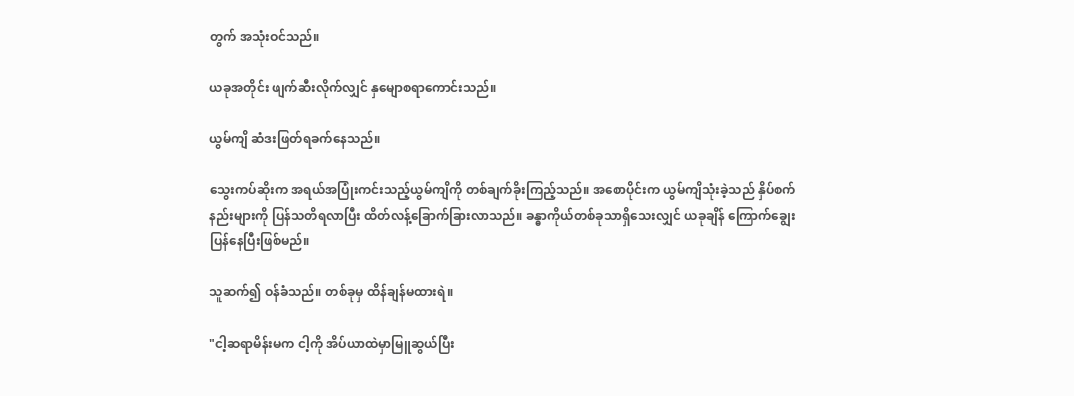တွက် အသုံးဝင်သည်။

ယခုအတိုင်း ဖျက်ဆီးလိုက်လျှင် နှမျောစရာကောင်းသည်။

ယွမ်ကျိ ဆံဒးဖြတ်ရခက်နေသည်။

သွေးကပ်ဆိုးက အရယ်အပြုံးကင်းသည့်ယွမ်ကျိကို တစ်ချက်ခိုးကြည့်သည်။ အစောပိုင်းက ယွမ်ကျိသုံးခဲ့သည် နှိပ်စက်နည်းများကို ပြန်သတိရလာပြီး ထိတ်လန့်ခြောက်ခြားလာသည်။ ခန္ဓာကိုယ်တစ်ခုသာရှိသေးလျှင် ယခုချိန် ‌ကြောက်ချွေးပြန်နေပြီးဖြစ်မည်။

သူဆက်၍ ဝန်ခံသည်။ တစ်ခုမှ ထိန်ချန်မထားရဲ။

"ငါ့ဆရာမိန်းမက ငါ့ကို အိပ်ယာထဲမှာမြူဆွယ်ပြီး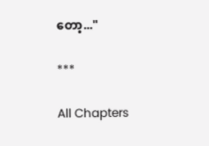တော့..."

***

All Chapters